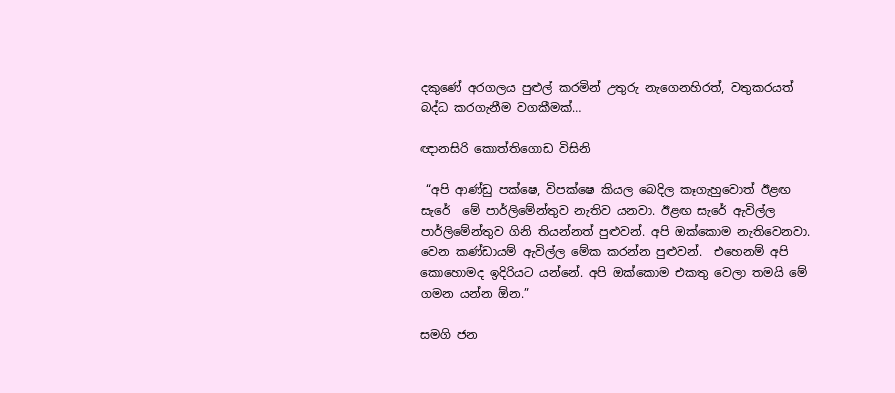දකුණේ අරගලය පුළුල් කරමින් උතුරු නැගෙනහිරත්, වතුකරයත් බද්ධ කරගැනීම වගකීමක්…

ඥානසිරි කොත්තිගොඩ විසිනි

 “අපි ආණ්ඩු පක්ෂෙ, විපක්ෂෙ කියල බෙදිල කෑගැහුවොත් ඊළඟ සැරේ  මේ පාර්ලිමේන්තුව නැතිව යනවා. ඊළඟ සැරේ ඇවිල්ල පාර්ලිමේන්තුව ගිනි තියන්නත් පුළුවන්. අපි ඔක්කොම නැතිවෙනවා. වෙන කණ්ඩායම් ඇවිල්ල මේක කරන්න පුළුවන්.  එහෙනම් අපි කොහොමද ඉදිරියට යන්නේ. අපි ඔක්කොම එකතු වෙලා තමයි මේ ගමන යන්න ඕන.”

සමගි ජන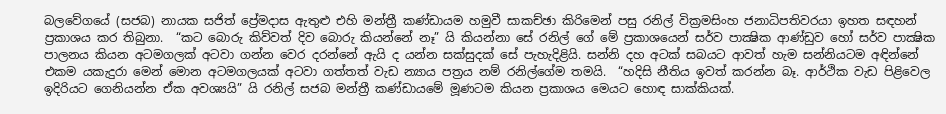බලවේගයේ (සජබ) නායක සජිත් ප්‍රේමදාස ඇතුළු එහි මන්ත්‍රී කණ්ඩායම හමුවී සාකච්ඡා කිරිමෙන් පසු රනිල් වික්‍රමසිංහ ජනාධිපතිවරයා ඉහත සඳහන් ප්‍රකාශය කර තිබුනා.  “කට බොරු කිව්වත් දිව බොරු කියන්නේ නෑ” යි කියන්නා සේ රනිල් ගේ මේ ප්‍රකාශයෙන් සර්ව පාක්‍ෂික ආණ්ඩුව හෝ සර්ව පාක්‍ෂික පාලනය කියන අටමගලක් අටවා ගන්න වෙර දරන්නේ ඇයි ද යන්න සක්සුදක් සේ පැහැදිළියි. සන්නි දහ අටක් සබයට ආවත් හැම සන්නියටම අඳින්නේ එකම යකැදුරා මෙන් මොන අටමගලයක් අටවා ගත්තත් වැඩ න්‍යාය පත්‍රය නම් රනිල්ගේම තමයි.  “හදිසි නීතිය ඉවත් කරන්න බෑ. ආර්ථික වැඩ පිළිවෙල ඉදිරියට ගෙනියන්න ඒක අවශ්‍යයි” යි රනිල් සජබ මන්ත්‍රී කණ්ඩායමේ මූණටම කියන ප්‍රකාශය මෙයට හොඳ සාක්කියක්.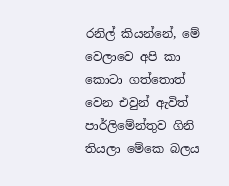රනිල් කියන්නේ, මේ වෙලාවෙ අපි කා කොටා ගත්තොත් වෙන එවුන් ඇවිත් පාර්ලිමේන්තුව ගිනි තියලා මේකෙ බලය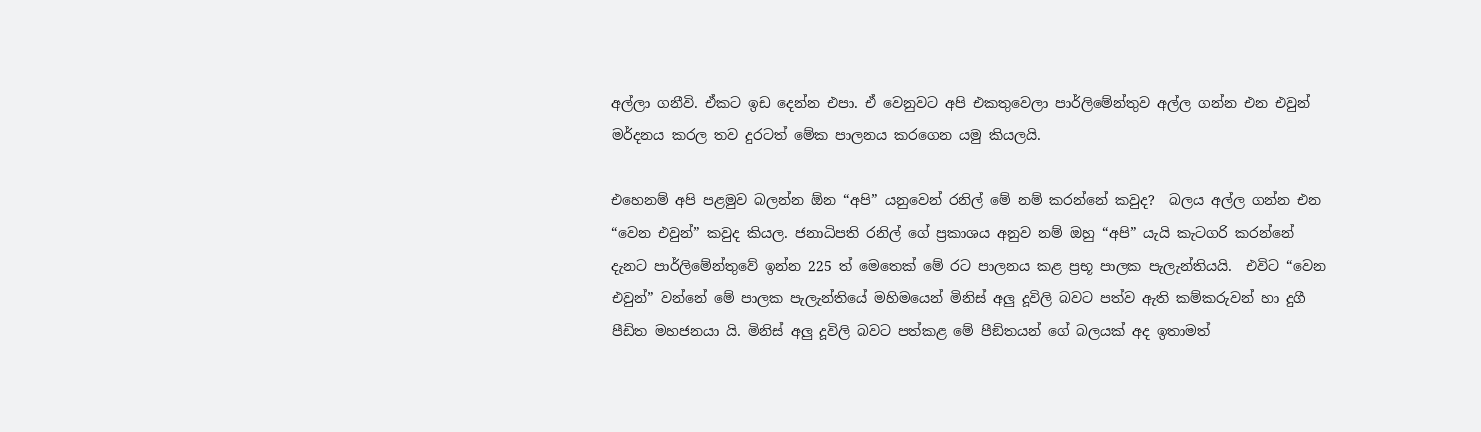අල්ලා ගනීවි. ඒකට ඉඩ දෙන්න එපා. ඒ වෙනුවට අපි එකතුවෙලා පාර්ලිමේන්තුව අල්ල ගන්න එන එවුන් මර්දනය කරල තව දුරටත් මේක පාලනය කරගෙන යමු කියලයි.

එහෙනම් අපි පළමුව බලන්න ඕන “අපි” යනුවෙන් රනිල් මේ නම් කරන්නේ කවුද?  බලය අල්ල ගන්න එන “වෙන එවුන්” කවුද කියල. ජනාධිපති රනිල් ගේ ප්‍රකාශය අනුව නම් ඔහු “අපි” යැයි කැටගරි කරන්නේ දැනට පාර්ලිමේන්තුවේ ඉන්න 225 ත් මෙතෙක් මේ රට පාලනය කළ ප්‍රභූ පාලක පැලැන්තියයි.  එවිට “වෙන එවුන්” වන්නේ මේ පාලක පැලැන්තියේ මහිමයෙන් මිනිස් අලු දූවිලි බවට පත්ව ඇති කම්කරුවන් හා දුගී පීඩිත මහජනයා යි. මිනිස් අලු දූවිලි බවට පත්කළ මේ පීඞිතයන් ගේ බලයක් අද ඉතාමත්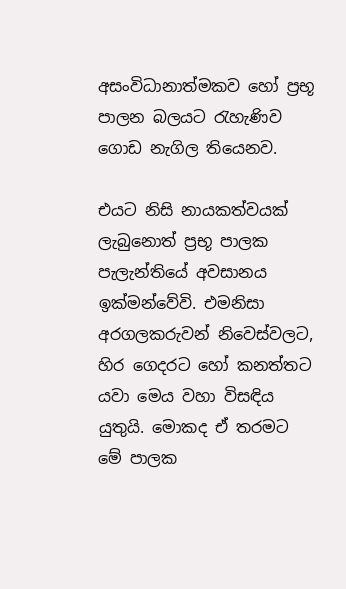අසංවිධානාත්මකව හෝ ප්‍රභූ පාලන බලයට රැහැණිව ගොඩ නැගිල තියෙනව.

එයට නිසි නායකත්වයක් ලැබුනොත් ප්‍රභූ පාලක පැලැන්තියේ අවසානය ඉක්මන්වේවි. එමනිසා අරගලකරුවන් නිවෙස්වලට, හිර ගෙදරට හෝ කනත්තට යවා මෙය වහා විසඳිය යුතුයි. මොකද ඒ තරමට මේ පාලක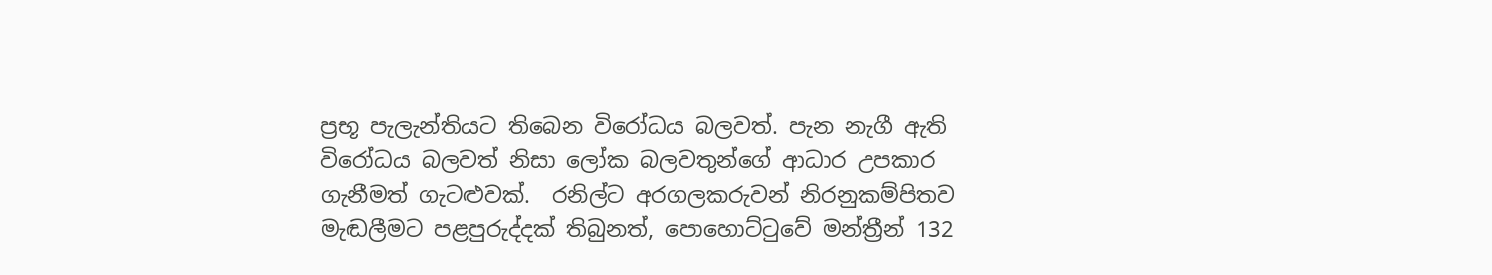ප්‍රභූ පැලැන්තියට තිබෙන විරෝධය බලවත්. පැන නැගී ඇති විරෝධය බලවත් නිසා ලෝක බලවතුන්ගේ ආධාර උපකාර ගැනීමත් ගැටළුවක්.  රනිල්ට අරගලකරුවන් නිරනුකම්පිතව මැඬලීමට පළපුරුද්දක් තිබුනත්, පොහොට්ටුවේ මන්ත්‍රීන් 132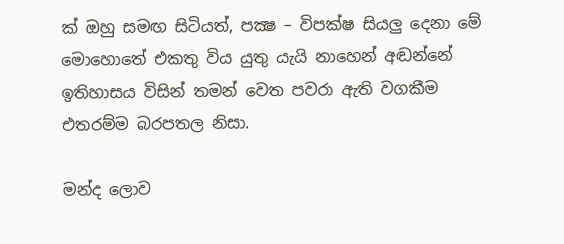ක් ඔහු සමඟ සිටියත්, පක්‍ෂ – විපක්ෂ සියලු දෙනා මේ මොහොතේ එකතු විය යුතු යැයි නාහෙන් අඬන්නේ ඉතිහාසය විසින් තමන් වෙත පවරා ඇති වගකීම එතරම්ම බරපතල නිසා.

මන්ද ලොව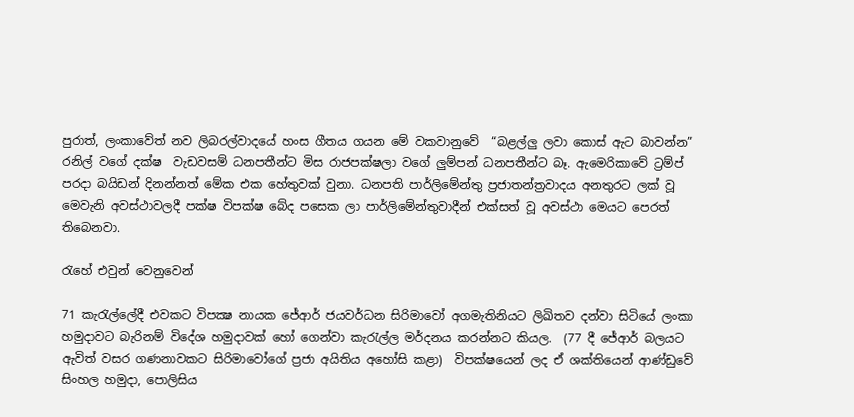පුරාත්, ලංකාවේත් නව ලිබරල්වාදයේ හංස ගීතය ගයන මේ වකවානුවේ  “බළල්ලු ලවා කොස් ඇට බාවන්න”  රනිල් වගේ දක්ෂ  වැඩවසම් ධනපතීන්ට මිස රාජපක්ෂලා වගේ ලුම්පන් ධනපතීන්ට බෑ. ඇමෙරිකාවේ ට්‍රම්ප් පරදා බයිඩන් දිනන්නත් මේක එක හේතුවක් වුනා. ධනපති පාර්ලිමේන්තු ප්‍රජාතන්ත්‍රවාදය අනතුරට ලක් වූ මෙවැනි අවස්ථාවලදී පක්ෂ විපක්ෂ බේද පසෙක ලා පාර්ලිමේන්තුවාදීන් එක්සත් වූ අවස්ථා මෙයට පෙරත් තිබෙනවා.

රැහේ එවුන් වෙනුවෙන්

71 කැරැල්ලේදී එවකට විපක්‍ෂ නායක ජේආර් ජයවර්ධන සිරිමාවෝ අගමැතිනියට ලිඛිතව දන්වා සිටියේ ලංකා හමුදාවට බැරිනම් විදේශ හමුදාවක් හෝ ගෙන්වා කැරැල්ල මර්දනය කරන්නට කියල.  (77 දී ජේආර් බලයට ඇවිත් වසර ගණනාවකට සිරිමාවෝගේ ප්‍රජා අයිතිය අහෝසි කළා)  විපක්ෂයෙන් ලද ඒ ශක්තියෙන් ආණ්ඩුවේ සිංහල හමුදා, පොලිසිය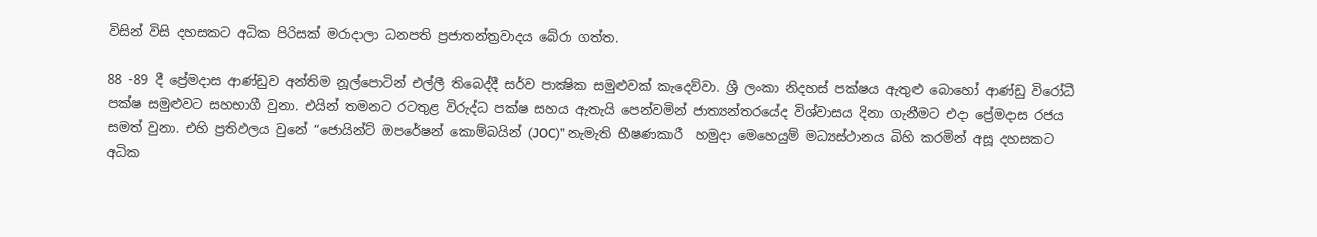විසින් විසි දහසකට අධික පිරිසක් මරාදාලා ධනපති ප්‍රජාතන්ත්‍රවාදය බේරා ගත්ත.

88 -89 දී ප්‍රේමදාස ආණ්ඩුව අන්තිම නූල්පොටින් එල්ලී තිබෙද්දී සර්ව පාක්‍ෂික සමුළුවක් කැදෙව්වා. ශ්‍රී ලංකා නිදහස් පක්ෂය ඇතුළු බොහෝ ආණ්ඩු විරෝධී පක්ෂ සමුළුවට සහභාගී වුනා. එයින් තමනට රටතුළ විරුද්ධ පක්ෂ සහය ඇතැයි පෙන්වමින් ජාත්‍යන්තරයේද විශ්වාසය දිනා ගැනීමට එදා ප්‍රේමදාස රජය සමත් වුනා. එහි ප්‍රතිඵලය වුනේ “ජොයින්ට් ඔපරේෂන් කොම්බයින් (JOC)” නැමැති භීෂණකාරී  හමුදා මෙහෙයුම් මධ්‍යස්ථානය බිහි කරමින් අසූ දහසකට අධික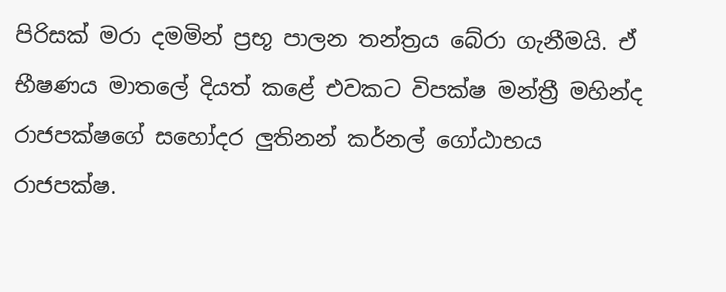පිරිසක් මරා දමමින් ප්‍රභූ පාලන තන්ත්‍රය බේරා ගැනීමයි. ඒ භීෂණය මාතලේ දියත් කළේ එවකට විපක්ෂ මන්ත්‍රී මහින්ද රාජපක්ෂගේ සහෝදර ලුතිනන් කර්නල් ගෝඨාභය රාජපක්ෂ.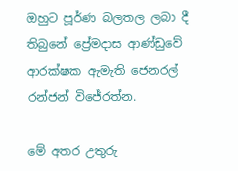ඔහුට පූර්ණ බලතල ලබා දී තිබුනේ ප්‍රේමදාස ආණ්ඩුවේ ආරක්ෂක ඇමැති ජෙනරල් රන්ජන් විජේරත්න.

මේ අතර උතුරු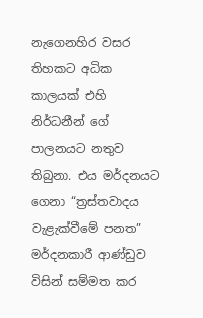නැගෙනහිර වසර තිහකට අධික කාලයක් එහි නිර්ධනීන් ගේ පාලනයට නතුව තිබුනා. එය මර්දනයට ගෙනා “ත්‍රස්තවාදය වැළැක්වීමේ පනත” මර්දනකාරී ආණ්ඩුව විසින් සම්මත කර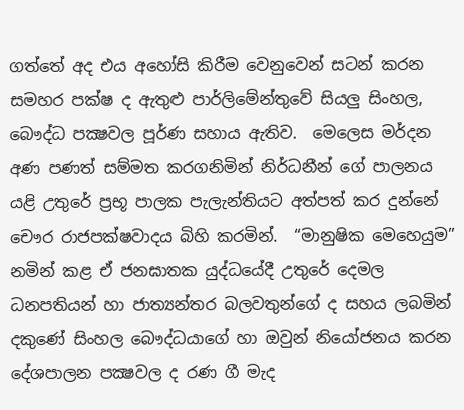ගත්තේ අද එය අහෝසි කිරීම වෙනුවෙන් සටන් කරන සමහර පක්ෂ ද ඇතුළු පාර්ලිමේන්තුවේ සියලු සිංහල, බෞද්ධ පක්‍ෂවල පූර්ණ සහාය ඇතිව.  මෙලෙස මර්දන අණ පණත් සම්මත කරගනිමින් නිර්ධනීන් ගේ පාලනය යළි උතුරේ ප්‍රභූ පාලක පැලැන්තියට අත්පත් කර දුන්නේ චෞර රාජපක්ෂවාදය බිහි කරමින්.  “මානුෂික මෙහෙයුම” නමින් කළ ඒ ජනඝාතක යුද්ධයේදී උතුරේ දෙමල ධනපතියන් හා ජාත්‍යන්තර බලවතුන්ගේ ද සහය ලබමින් දකුණේ සිංහල බෞද්ධයාගේ හා ඔවුන් නියෝජනය කරන දේශපාලන පක්‍ෂවල ද රණ ගී මැද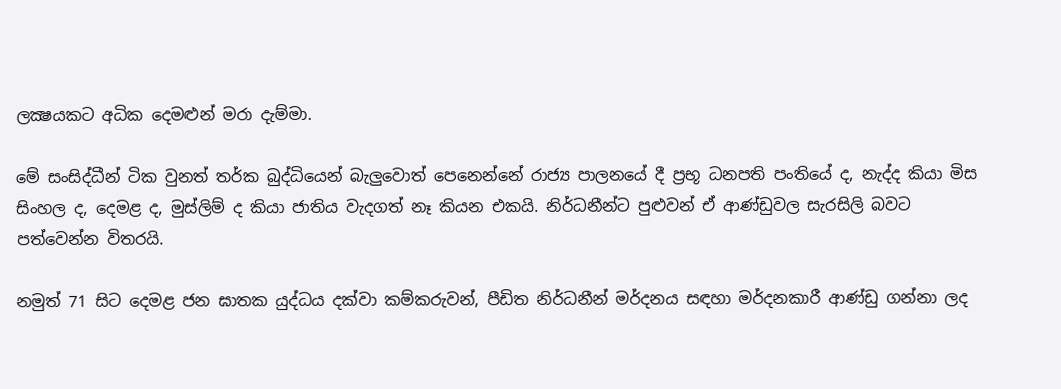ලක්‍ෂයකට අධික දෙමළුන් මරා දැම්මා.

මේ සංසිද්ධීන් ටික වුනත් තර්ක බුද්ධියෙන් බැලුවොත් පෙනෙන්නේ රාජ්‍ය පාලනයේ දී ප්‍රභූ ධනපති පංතියේ ද, නැද්ද කියා මිස සිංහල ද, දෙමළ ද, මුස්ලිම් ද කියා ජාතිය වැදගත් නෑ කියන එකයි. නිර්ධනීන්ට පුළුවන් ඒ ආණ්ඩුවල සැරසිලි බවට පත්වෙන්න විතරයි.

නමුත් 71 සිට දෙමළ ජන ඝාතක යුද්ධය දක්වා කම්කරුවන්, පීඩිත නිර්ධනීන් මර්දනය සඳහා මර්දනකාරී ආණ්ඩු ගන්නා ලද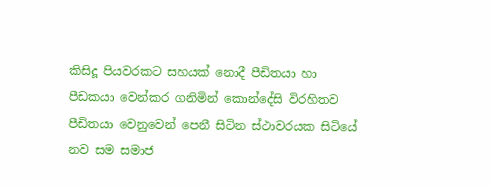කිසිදූ පියවරකට සහයක් නොදී පීඩිතයා හා පීඩකයා වෙන්කර ගනිමින් කොන්දේසි විරහිතව පීඩිතයා වෙනුවෙන් පෙනී සිටින ස්ථාවරයක සිටියේ නව සම සමාජ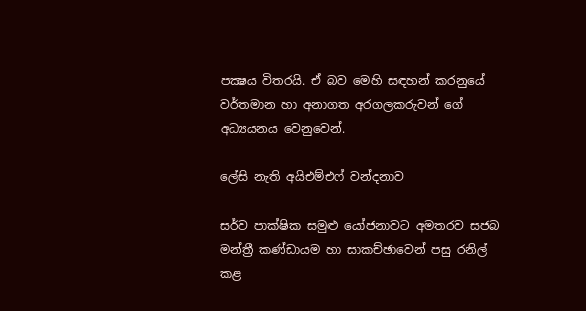පක්‍ෂය විතරයි. ඒ බව මෙහි සඳහන් කරනුයේ වර්තමාන හා අනාගත අරගලකරුවන් ගේ අධ්‍යයනය වෙනුවෙන්.

ලේසි නැති අයිඑම්එෆ් වන්දනාව

සර්ව පාක්ෂික සමුළු යෝජනාවට අමතරව සජබ මන්ත්‍රී කණ්ඩායම හා සාකච්ඡාවෙන් පසු රනිල් කළ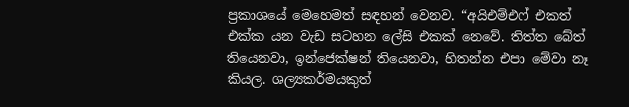ප්‍රකාශයේ මෙහෙමත් සඳහන් වෙනව. “අයිඑම්එෆ් එකත් එක්ක යන වැඩ සටහන ලේසි එකක් නෙවේ. තිත්ත බේත් තියෙනවා, ඉන්ජෙක්ෂන් තියෙනවා, හිතන්න එපා මේවා නෑ කියල. ශල්‍යකර්මයකුත්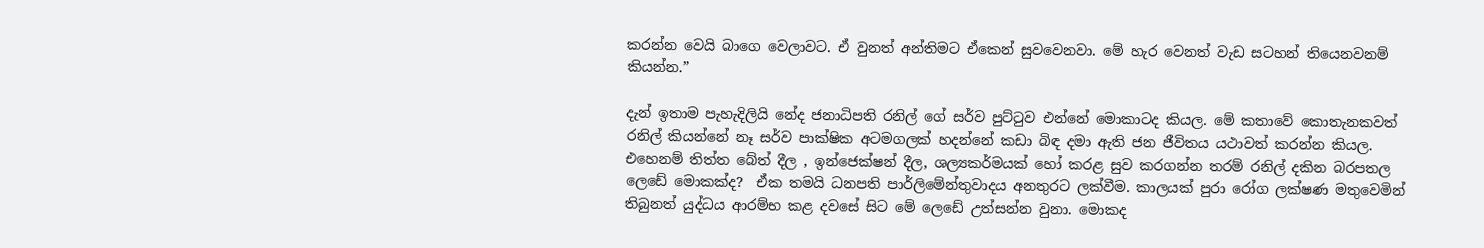කරන්න වෙයි බාගෙ වෙලාවට. ඒ වුනත් අන්තිමට ඒකෙන් සුවවෙනවා. මේ හැර වෙනත් වැඩ සටහන් තියෙනවනම් කියන්න.”

දැන් ඉතාම පැහැදිලියි නේද ජනාධිපති රනිල් ගේ සර්ව පුට්ටුව එන්නේ මොකාටද කියල. මේ කතාවේ කොතැනකවත් රනිල් කියන්නේ නෑ සර්ව පාක්ෂික අටමගලක් හදන්නේ කඩා බිඳ දමා ඇති ජන ජීවිතය යථාවත් කරන්න කියල. එහෙනම් තිත්ත බේත් දීල , ඉන්ජෙක්ෂන් දීල, ශල්‍යකර්මයක් හෝ කරළ සුව කරගන්න තරම් රනිල් දකින බරපතල ලෙඩේ මොකක්ද?  ඒක තමයි ධනපති පාර්ලිමේන්තුවාදය අනතුරට ලක්වීම. කාලයක් පුරා රෝග ලක්ෂණ මතුවෙමින් තිබුනත් යුද්ධය ආරම්භ කළ දවසේ සිට මේ ලෙඩේ උත්සන්න වුනා. මොකද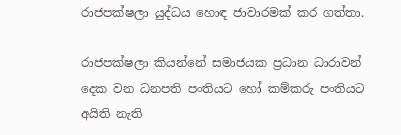රාජපක්ෂලා යුද්ධය හොඳ ජාවාරමක් කර ගත්තා.

රාජපක්ෂලා කියන්නේ සමාජයක ප්‍රධාන ධාරාවන් දෙක වන ධනපති පංතියට හෝ කම්කරු පංතියට අයිති නැති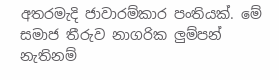අතරමැදි ජාවාරම්කාර පංතියක්. මේ සමාජ තීරුව නාගරික ලුම්පන් නැතිනම්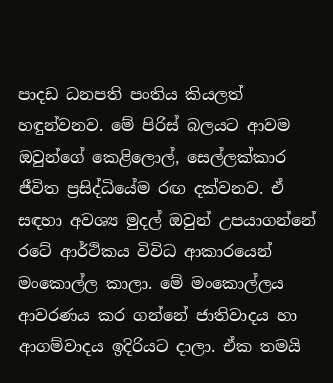පාදඩ ධනපති පංතිය කියලත් හඳුන්වනව. මේ පිරිස් බලයට ආවම ඔවුන්ගේ කෙළිලොල්, සෙල්ලක්කාර ජීවිත ප්‍රසිද්ධියේම රඟ දක්වනව. ඒ සඳහා අවශ්‍ය මුදල් ඔවුන් උපයාගන්නේ රටේ ආර්ථිකය විවිධ ආකාරයෙන් මංකොල්ල කාලා. මේ මංකොල්ලය ආවරණය කර ගන්නේ ජාතිවාදය හා ආගම්වාදය ඉදිරියට දාලා. ඒක තමයි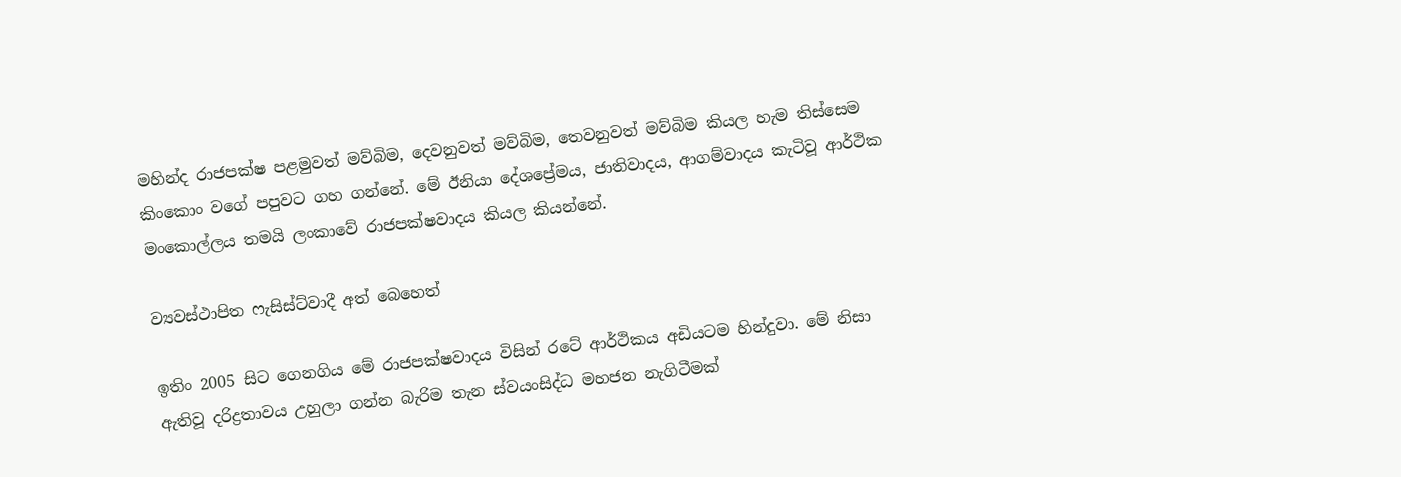මහින්ද රාජපක්ෂ පළමුවත් මව්බිම, දෙවනුවත් මව්බිම, තෙවනුවත් මව්බිම කියල හැම තිස්සෙම කිංකොං වගේ පපුවට ගහ ගන්නේ. මේ ඊනියා දේශප්‍රේමය, ජාතිවාදය, ආගම්වාදය කැටිවූ ආර්ථික මංකොල්ලය තමයි ලංකාවේ රාජපක්ෂවාදය කියල කියන්නේ.

ව්‍යවස්ථාපිත ෆැසිස්ට්වාදී අත් බෙහෙත්

ඉතිං 2005 සිට ගෙනගිය මේ රාජපක්ෂවාදය විසින් රටේ ආර්ථිකය අඩියටම හින්දුවා. මේ නිසා ඇතිවූ දරිද්‍රතාවය උහුලා ගන්න බැරිම තැන ස්වයංසිද්ධ මහජන නැගිටීමක්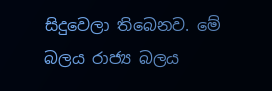සිදුවෙලා තිබෙනව. මේ බලය රාජ්‍ය බලය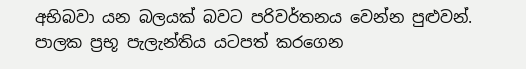අභිබවා යන බලයක් බවට පරිවර්තනය වෙන්න පුළුවන්. පාලක ප්‍රභූ පැලැන්තිය යටපත් කරගෙන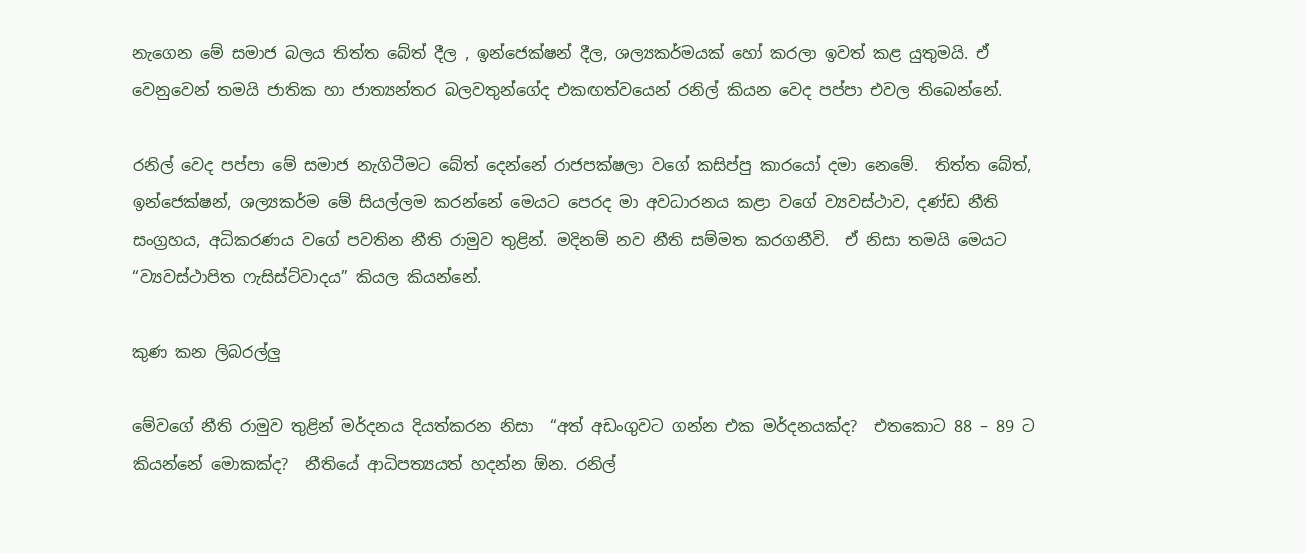නැගෙන මේ සමාජ බලය තිත්ත බේත් දීල , ඉන්ජෙක්ෂන් දීල, ශල්‍යකර්මයක් හෝ කරලා ඉවත් කළ යුතුමයි. ඒ වෙනුවෙන් තමයි ජාතික හා ජාත්‍යන්තර බලවතුන්ගේද එකඟත්වයෙන් රනිල් කියන වෙද පප්පා එවල තිබෙන්නේ.

රනිල් වෙද පප්පා මේ සමාජ නැගිටීමට බේත් දෙන්නේ රාජපක්ෂලා වගේ කසිප්පු කාරයෝ දමා නෙමේ.  තිත්ත බේත්, ඉන්ජෙක්ෂන්, ශල්‍යකර්ම මේ සියල්ලම කරන්නේ මෙයට පෙරද මා අවධාරනය කළා වගේ ව්‍යවස්ථාව, දණ්ඩ නීති සංග්‍රහය, අධිකරණය වගේ පවතින නීති රාමුව තුළින්. මදිනම් නව නීති සම්මත කරගනීවි.  ඒ නිසා තමයි මෙයට “ව්‍යවස්ථාපිත ෆැසිස්ට්වාදය” කියල කියන්නේ.

කුණ කන ලිබරල්ලු

මේවගේ නීති රාමුව තුළින් මර්දනය දියත්කරන නිසා  “අත් අඩංගුවට ගන්න එක මර්දනයක්ද?  එතකොට 88 – 89 ට කියන්නේ මොකක්ද?  නීතියේ ආධිපත්‍යයත් හදන්න ඕන. රනිල්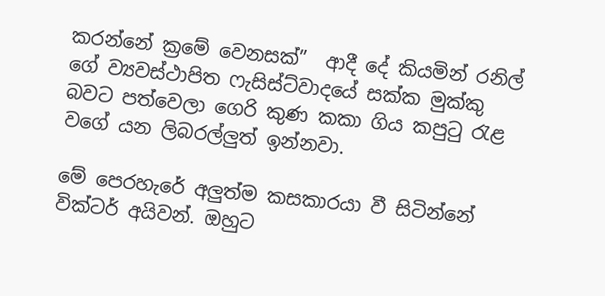කරන්නේ ක්‍රමේ වෙනසක්”  ආදී දේ කියමින් රනිල් ගේ ව්‍යවස්ථාපිත ෆැසිස්ට්වාදයේ සක්ක මුක්කු බවට පත්වෙලා ගෙරි කුණ කකා ගිය කපුටු රැළ වගේ යන ලිබරල්ලුත් ඉන්නවා.

මේ පෙරහැරේ අලුත්ම කසකාරයා වී සිටින්නේ වික්ටර් අයිවන්. ඔහුට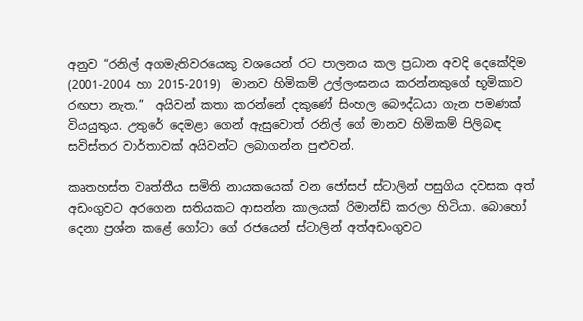අනුව “රනිල් අගමැතිවරයෙකු වශයෙන් රට පාලනය කල ප්‍රධාන අවදි දෙකේදිම  (2001-2004 හා 2015-2019)  මානව හිමිකම් උල්ලංඝනය කරන්නකුගේ භූමිකාව රඟපා නැත.”  අයිවන් කතා කරන්නේ දකුණේ සිංහල බෞද්ධයා ගැන පමණක් වියයුතුය. උතුරේ දෙමළා ගෙන් ඇසුවොත් රනිල් ගේ මානව හිමිකම් පිලිබඳ සවිස්තර වාර්තාවක් අයිවන්ට ලබාගන්න පුළුවන්.

කෘතහස්ත වෘත්තීය සමිති නායකයෙක් වන ජෝසප් ස්ටාලින් පසුගිය දවසක අත් අඩංගුවට අරගෙන සතියකට ආසන්න කාලයක් රිමාන්ඩ් කරලා හිටියා. බොහෝ දෙනා ප්‍රශ්න කළේ ගෝටා ගේ රජයෙන් ස්ටාලින් අත්අඩංගුවට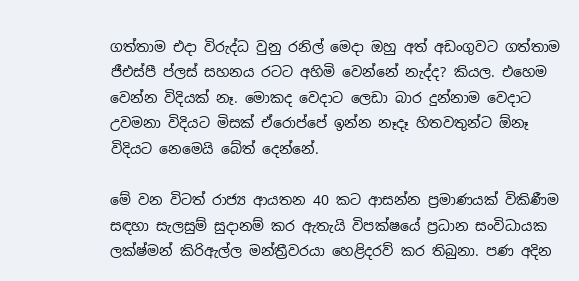ගත්තාම එදා විරුද්ධ වුනු රනිල් මෙදා ඔහු අත් අඩංගුවට ගත්තාම ජීඑස්පී ප්ලස් සහනය රටට අහිමි වෙන්නේ නැද්ද? කියල. එහෙම වෙන්න විදියක් නෑ. මොකද වෙදාට ලෙඩා බාර දුන්නාම වෙදාට උවමනා විදියට මිසක් ඒරොප්පේ ඉන්න නෑදෑ හිතවතුන්ට ඕනෑ විදියට නෙමෙයි බේත් දෙන්නේ.

මේ වන විටත් රාජ්‍ය ආයතන 40 කට ආසන්න ප්‍රමාණයක් විකිණීම සඳහා සැලසුම් සුදානම් කර ඇතැයි විපක්ෂයේ ප්‍රධාන සංවිධායක ලක්ෂ්මන් කිරිඇල්ල මන්ත්‍රීවරයා හෙළිදරව් කර තිබුනා. පණ අදින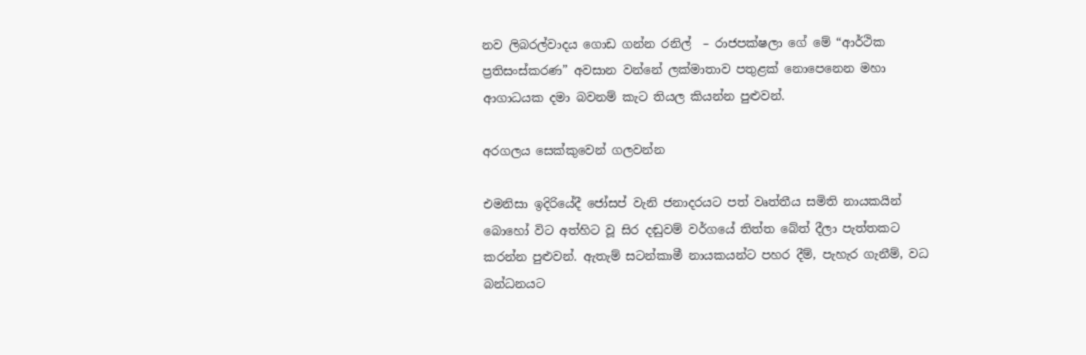නව ලිබරල්වාදය ගොඩ ගන්න රනිල්  – රාජපක්ෂලා ගේ මේ “ආර්ථික ප්‍රතිසංස්කරණ” අවසාන වන්නේ ලක්මාතාව පතුළක් නොපෙනෙන මහා ආගාධයක දමා බවනම් කැට තියල කියන්න පුළුවන්.

අරගලය සෙක්කුවෙන් ගලවන්න

එමනිසා ඉදිරියේදී ජෝසප් වැනි ජනාදරයට පත් වෘත්තීය සමිති නායකයින් බොහෝ විට අත්හිට වූ සිර දඬුවම් වර්ගයේ තිත්ත බේත් දීලා පැත්තකට කරන්න පුළුවන්. ඇතැම් සටන්කාමී නායකයන්ට පහර දීම්, පැහැර ගැනීම්, වධ බන්ධනයට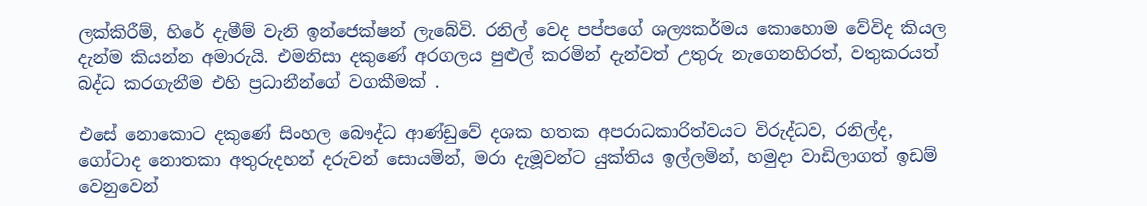ලක්කිරීම්, හිරේ දැමීම් වැනි ඉන්ජෙක්ෂන් ලැබේවි. රනිල් වෙද පප්පගේ ශල්‍යකර්මය කොහොම වේවිද කියල දැන්ම කියන්න අමාරුයි. එමනිසා දකුණේ අරගලය පුළුල් කරමින් දැන්වත් උතුරු නැගෙනහිරත්, වතුකරයත් බද්ධ කරගැනීම එහි ප්‍රධානීන්ගේ වගකීමක් .

එසේ නොකොට දකුණේ සිංහල බෞද්ධ ආණ්ඩුවේ දශක හතක අපරාධකාරිත්වයට විරුද්ධව, රනිල්ද, ගෝටාද නොතකා අතුරුදහන් දරුවන් සොයමින්, මරා දැමූවන්ට යුක්තිය ඉල්ලමින්, හමුදා වාඩිලාගත් ඉඩම් වෙනුවෙන්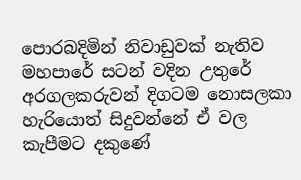පොරබදිමින් නිවාඩුවක් නැතිව මහපාරේ සටන් වදින උතුරේ අරගලකරුවන් දිගටම නොසලකා හැරියොත් සිදුවන්නේ ඒ වල කැපීමට දකුණේ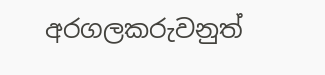අරගලකරුවනුත්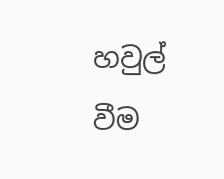හවුල් වීම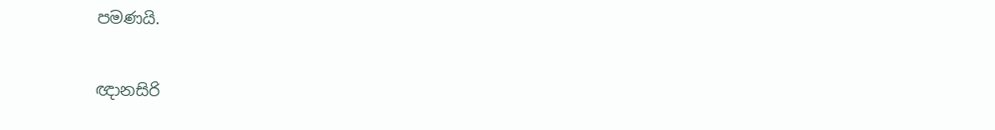පමණයි.

ඥානසිරි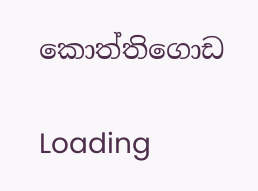කොත්තිගොඩ

Loading